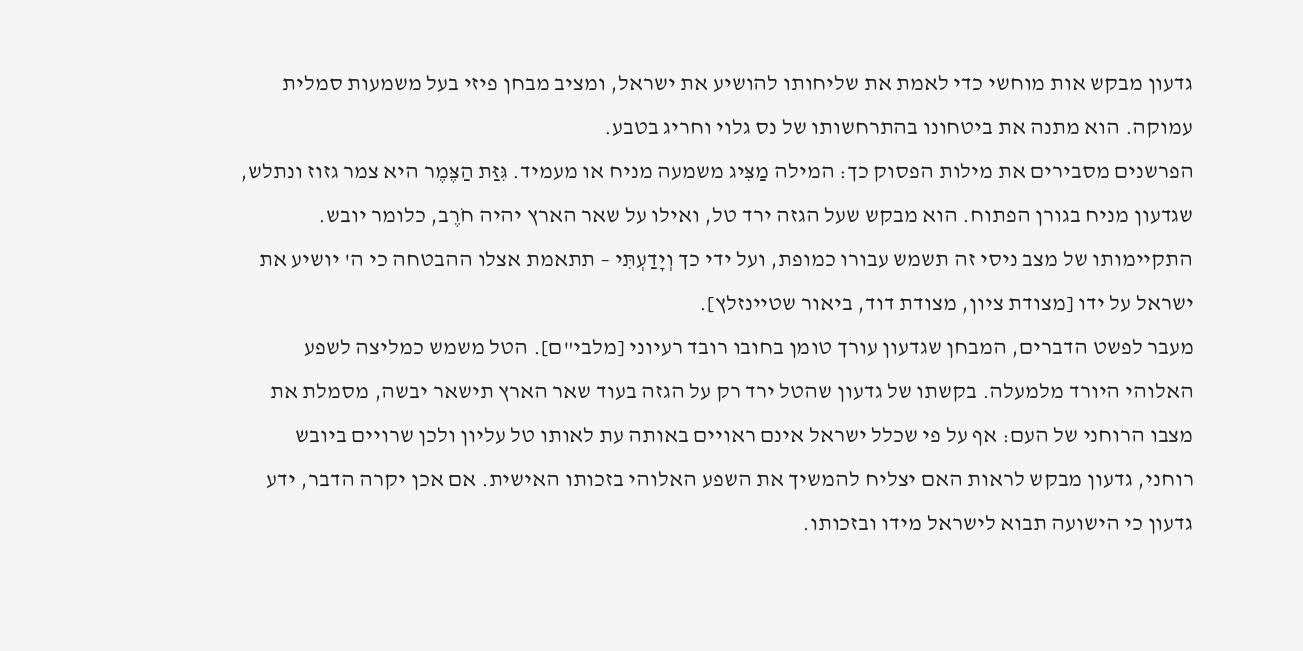גדעון מבקש אות מוחשי כדי לאמת את שליחותו להושיע את ישראל, ומציב מבחן פיזי בעל משמעות סמלית עמוקה. הוא מתנה את ביטחונו בהתרחשותו של נס גלוי וחריג בטבע.
הפרשנים מסבירים את מילות הפסוק כך: המילה מַצִּיג משמעה מניח או מעמיד. גִּזַּת הַצֶּמֶר היא צמר גזוז ונתלש, שגדעון מניח בגורן הפתוח. הוא מבקש שעל הגזה ירד טל, ואילו על שאר הארץ יהיה חֹרֶב, כלומר יובש. התקיימותו של מצב ניסי זה תשמש עבורו כמופת, ועל ידי כך וְיָדַעְתִּי – תתאמת אצלו ההבטחה כי ה' יושיע את ישראל על ידו [מצודת ציון, מצודת דוד, ביאור שטיינזלץ].
מעבר לפשט הדברים, המבחן שגדעון עורך טומן בחובו רובד רעיוני [מלבי"ם]. הטל משמש כמליצה לשפע האלוהי היורד מלמעלה. בקשתו של גדעון שהטל ירד רק על הגזה בעוד שאר הארץ תישאר יבשה, מסמלת את מצבו הרוחני של העם: אף על פי שכלל ישראל אינם ראויים באותה עת לאותו טל עליון ולכן שרויים ביובש רוחני, גדעון מבקש לראות האם יצליח להמשיך את השפע האלוהי בזכותו האישית. אם אכן יקרה הדבר, ידע גדעון כי הישועה תבוא לישראל מידו ובזכותו.